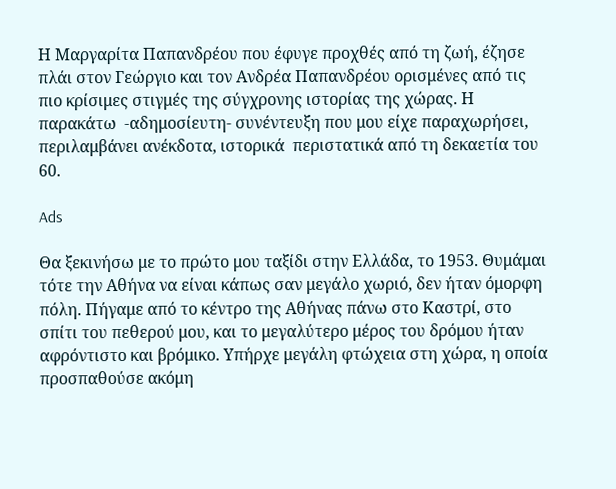Η Μαργαρίτα Παπανδρέου που έφυγε προχθές από τη ζωή, έζησε πλάι στον Γεώργιο και τον Ανδρέα Παπανδρέου ορισμένες από τις πιο κρίσιμες στιγμές της σύγχρονης ιστορίας της χώρας. Η παρακάτω  -αδημοσίευτη- συνέντευξη που μου είχε παραχωρήσει, περιλαμβάνει ανέκδοτα, ιστορικά  περιστατικά από τη δεκαετία του 60.

Ads

Θα ξεκινήσω με το πρώτο μου ταξίδι στην Ελλάδα, το 1953. Θυμάμαι τότε την Αθήνα να είναι κάπως σαν μεγάλο χωριό, δεν ήταν όμορφη πόλη. Πήγαμε από το κέντρο της Αθήνας πάνω στο Καστρί, στο σπίτι του πεθερού μου, και το μεγαλύτερο μέρος του δρόμου ήταν αφρόντιστο και βρόμικο. Υπήρχε μεγάλη φτώχεια στη χώρα, η οποία προσπαθούσε ακόμη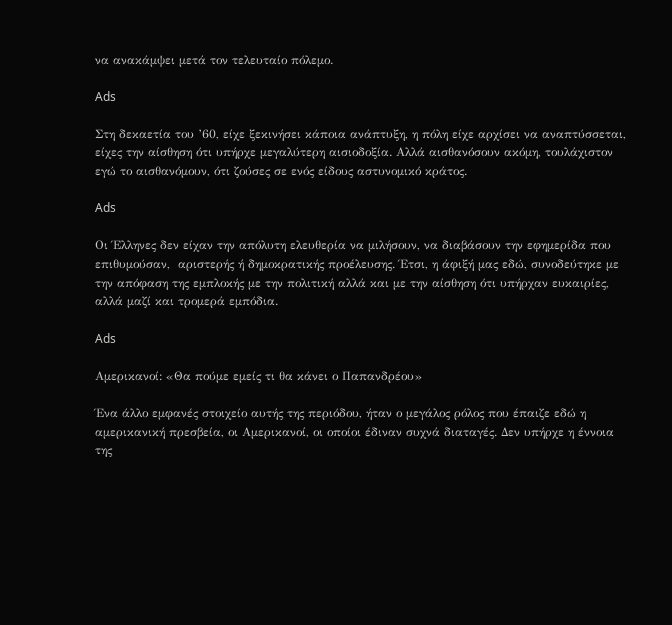να ανακάμψει μετά τον τελευταίο πόλεμο.

Ads

Στη δεκαετία του ’60, είχε ξεκινήσει κάποια ανάπτυξη, η πόλη είχε αρχίσει να αναπτύσσεται, είχες την αίσθηση ότι υπήρχε μεγαλύτερη αισιοδοξία. Αλλά αισθανόσουν ακόμη, τουλάχιστον εγώ το αισθανόμουν, ότι ζούσες σε ενός είδους αστυνομικό κράτος.

Ads

Οι Έλληνες δεν είχαν την απόλυτη ελευθερία να μιλήσουν, να διαβάσουν την εφημερίδα που επιθυμούσαν,  αριστερής ή δημοκρατικής προέλευσης. Έτσι, η άφιξή μας εδώ, συνοδεύτηκε με την απόφαση της εμπλοκής με την πολιτική αλλά και με την αίσθηση ότι υπήρχαν ευκαιρίες, αλλά μαζί και τρομερά εμπόδια.

Ads

Αμερικανοί: «Θα πούμε εμείς τι θα κάνει ο Παπανδρέου»

Ένα άλλο εμφανές στοιχείο αυτής της περιόδου, ήταν ο μεγάλος ρόλος που έπαιζε εδώ η αμερικανική πρεσβεία, οι Αμερικανοί, οι οποίοι έδιναν συχνά διαταγές. Δεν υπήρχε η έννοια της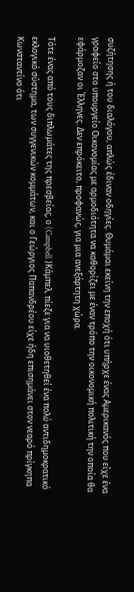συζήτησης ή του διαλόγου, απλώς έδιναν οδηγίες. Θυμάμαι εκείνη την εποχή ότι υπήρχε ένας Αμερικανός που είχε ένα γραφείο στο υπουργείο Οικονομίας με αρμοδιότητα να καθορίζει με έναν τρόπο την οικονομική πολιτική την οποία θα εφάρμοζαν οι Έλληνες. Δεν επρόκειτο, προφανώς, για μια ανεξάρτητη χώρα.

Τότε ένας από τους διπλωμάτες της πρεσβείας, ο (Campbell )Κάμπελ, πίεζε για να υιοθετηθεί ένα πολύ αντιδημοκρατικό εκλογικό σύστημα, των συγγενικών κομμάτων, και ο Γεώργιος Παπανδρέου είχε ήδη επισημάνει στον νεαρό πρίγκηπα Κωνσταντίνο ότι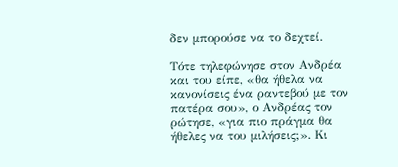δεν μπορούσε να το δεχτεί.

Τότε τηλεφώνησε στον Ανδρέα και του είπε, «θα ήθελα να κανονίσεις ένα ραντεβού με τον πατέρα σου», ο Ανδρέας τον ρώτησε, «για πιο πράγμα θα ήθελες να του μιλήσεις;». Κι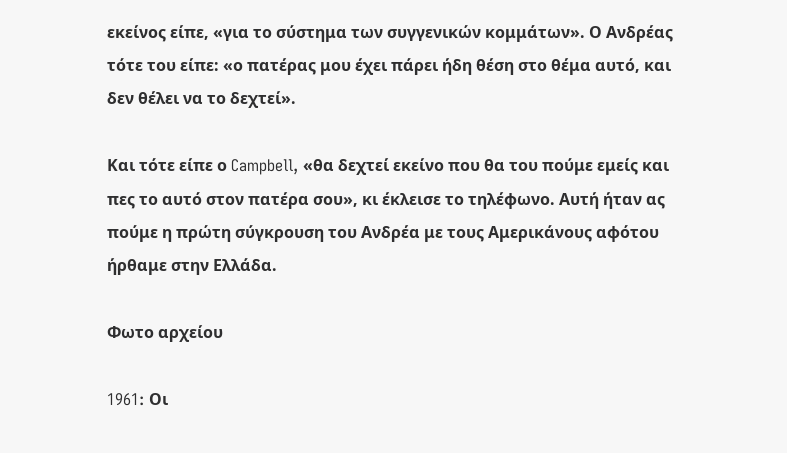εκείνος είπε, «για το σύστημα των συγγενικών κομμάτων». Ο Ανδρέας τότε του είπε: «ο πατέρας μου έχει πάρει ήδη θέση στο θέμα αυτό, και δεν θέλει να το δεχτεί».

Και τότε είπε ο Campbell, «θα δεχτεί εκείνο που θα του πούμε εμείς και πες το αυτό στον πατέρα σου», κι έκλεισε το τηλέφωνο. Αυτή ήταν ας πούμε η πρώτη σύγκρουση του Ανδρέα με τους Αμερικάνους αφότου ήρθαμε στην Ελλάδα.

Φωτο αρχείου

1961: Oι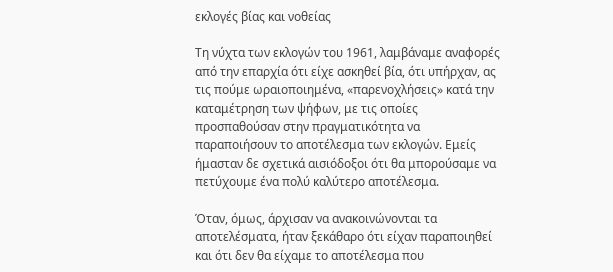εκλογές βίας και νοθείας

Τη νύχτα των εκλογών του 1961, λαμβάναμε αναφορές από την επαρχία ότι είχε ασκηθεί βία, ότι υπήρχαν, ας τις πούμε ωραιοποιημένα, «παρενοχλήσεις» κατά την καταμέτρηση των ψήφων, με τις οποίες προσπαθούσαν στην πραγματικότητα να παραποιήσουν το αποτέλεσμα των εκλογών. Εμείς ήμασταν δε σχετικά αισιόδοξοι ότι θα μπορούσαμε να πετύχουμε ένα πολύ καλύτερο αποτέλεσμα.

Όταν, όμως, άρχισαν να ανακοινώνονται τα αποτελέσματα, ήταν ξεκάθαρο ότι είχαν παραποιηθεί και ότι δεν θα είχαμε το αποτέλεσμα που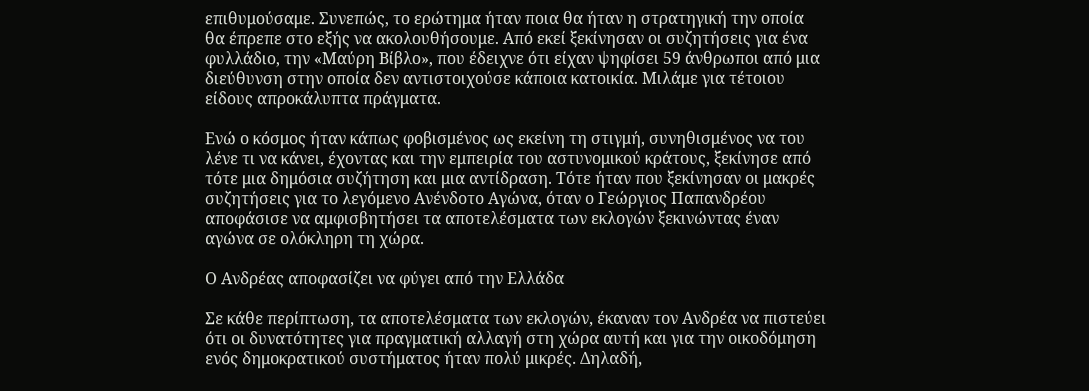επιθυμούσαμε. Συνεπώς, το ερώτημα ήταν ποια θα ήταν η στρατηγική την οποία θα έπρεπε στο εξής να ακολουθήσουμε. Από εκεί ξεκίνησαν οι συζητήσεις για ένα φυλλάδιο, την «Μαύρη Βίβλο», που έδειχνε ότι είχαν ψηφίσει 59 άνθρωποι από μια διεύθυνση στην οποία δεν αντιστοιχούσε κάποια κατοικία. Μιλάμε για τέτοιου είδους απροκάλυπτα πράγματα.

Ενώ ο κόσμος ήταν κάπως φοβισμένος ως εκείνη τη στιγμή, συνηθισμένος να του λένε τι να κάνει, έχοντας και την εμπειρία του αστυνομικού κράτους, ξεκίνησε από τότε μια δημόσια συζήτηση και μια αντίδραση. Τότε ήταν που ξεκίνησαν οι μακρές συζητήσεις για το λεγόμενο Ανένδοτο Αγώνα, όταν ο Γεώργιος Παπανδρέου αποφάσισε να αμφισβητήσει τα αποτελέσματα των εκλογών ξεκινώντας έναν αγώνα σε ολόκληρη τη χώρα.

Ο Ανδρέας αποφασίζει να φύγει από την Ελλάδα

Σε κάθε περίπτωση, τα αποτελέσματα των εκλογών, έκαναν τον Ανδρέα να πιστεύει ότι οι δυνατότητες για πραγματική αλλαγή στη χώρα αυτή και για την οικοδόμηση ενός δημοκρατικού συστήματος ήταν πολύ μικρές. Δηλαδή,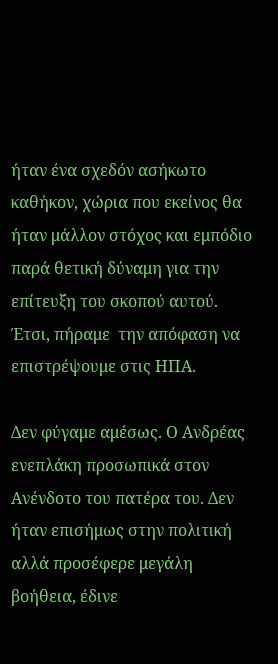ήταν ένα σχεδόν ασήκωτο καθήκον, χώρια που εκείνος θα ήταν μάλλον στόχος και εμπόδιο παρά θετική δύναμη για την επίτευξη του σκοπού αυτού. Έτσι, πήραμε  την απόφαση να επιστρέψουμε στις ΗΠΑ.

Δεν φύγαμε αμέσως. Ο Ανδρέας ενεπλάκη προσωπικά στον Ανένδοτο του πατέρα του. Δεν ήταν επισήμως στην πολιτική αλλά προσέφερε μεγάλη βοήθεια, έδινε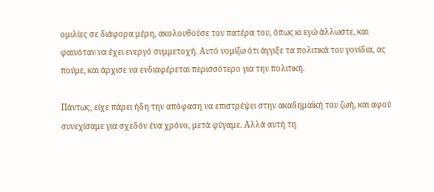ομιλίες σε διάφορα μέρη, ακολουθούσε τον πατέρα του, όπως κι εγώ άλλωστε, και φαινόταν να έχει ενεργό συμμετοχή. Αυτό νομίζω ότι άγγιξε τα πολιτικά του γονίδια, ας πούμε, και άρχισε να ενδιαφέρεται περισσότερο για την πολιτική.

Πάντως, είχε πάρει ήδη την απόφαση να επιστρέψει στην ακαδημαϊκή του ζωή, και αφού συνεχίσαμε για σχεδόν ένα χρόνο, μετά φύγαμε. Αλλά αυτή τη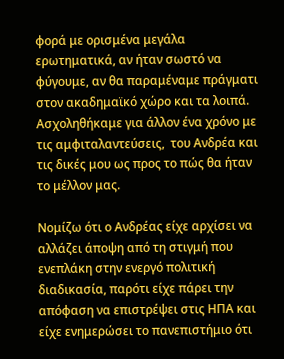φορά με ορισμένα μεγάλα ερωτηματικά, αν ήταν σωστό να φύγουμε, αν θα παραμέναμε πράγματι στον ακαδημαϊκό χώρο και τα λοιπά. Ασχοληθήκαμε για άλλον ένα χρόνο με τις αμφιταλαντεύσεις,  του Ανδρέα και τις δικές μου ως προς το πώς θα ήταν το μέλλον μας.

Νομίζω ότι ο Ανδρέας είχε αρχίσει να αλλάζει άποψη από τη στιγμή που ενεπλάκη στην ενεργό πολιτική διαδικασία, παρότι είχε πάρει την απόφαση να επιστρέψει στις ΗΠΑ και είχε ενημερώσει το πανεπιστήμιο ότι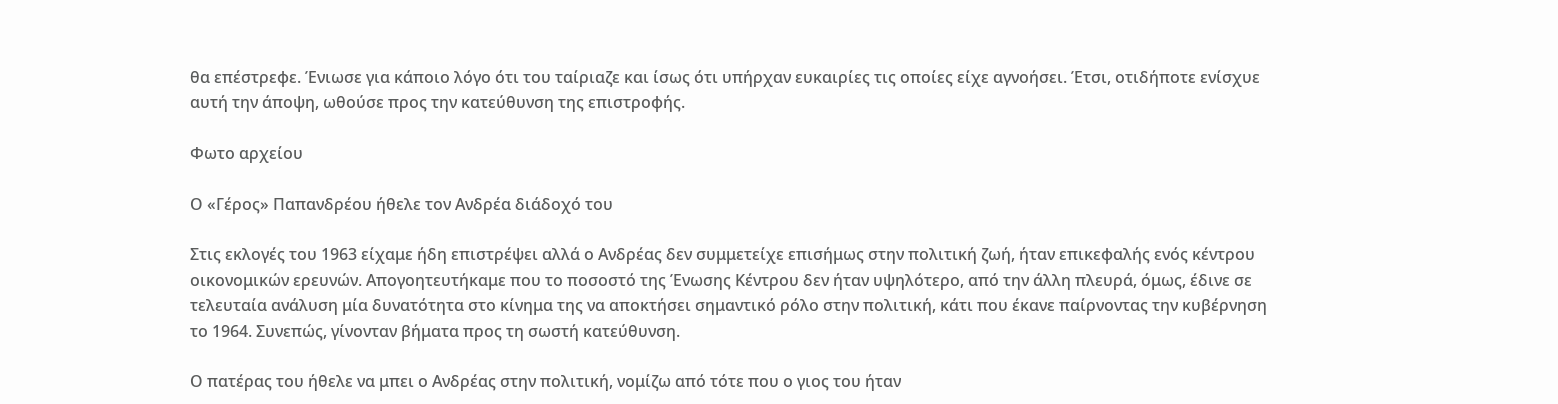θα επέστρεφε. Ένιωσε για κάποιο λόγο ότι του ταίριαζε και ίσως ότι υπήρχαν ευκαιρίες τις οποίες είχε αγνοήσει. Έτσι, οτιδήποτε ενίσχυε αυτή την άποψη, ωθούσε προς την κατεύθυνση της επιστροφής.

Φωτο αρχείου

Ο «Γέρος» Παπανδρέου ήθελε τον Ανδρέα διάδοχό του

Στις εκλογές του 1963 είχαμε ήδη επιστρέψει αλλά ο Ανδρέας δεν συμμετείχε επισήμως στην πολιτική ζωή, ήταν επικεφαλής ενός κέντρου οικονομικών ερευνών. Απογοητευτήκαμε που το ποσοστό της Ένωσης Κέντρου δεν ήταν υψηλότερο, από την άλλη πλευρά, όμως, έδινε σε τελευταία ανάλυση μία δυνατότητα στο κίνημα της να αποκτήσει σημαντικό ρόλο στην πολιτική, κάτι που έκανε παίρνοντας την κυβέρνηση το 1964. Συνεπώς, γίνονταν βήματα προς τη σωστή κατεύθυνση.

Ο πατέρας του ήθελε να μπει ο Ανδρέας στην πολιτική, νομίζω από τότε που ο γιος του ήταν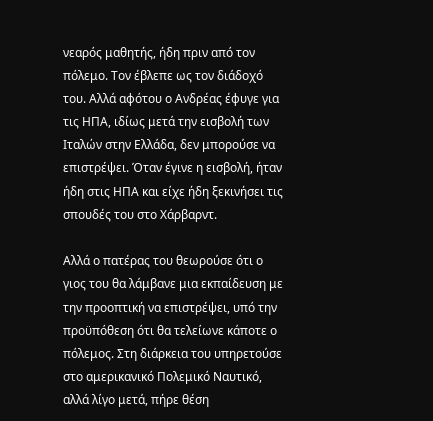νεαρός μαθητής, ήδη πριν από τον πόλεμο. Τον έβλεπε ως τον διάδοχό του. Αλλά αφότου ο Ανδρέας έφυγε για τις ΗΠΑ, ιδίως μετά την εισβολή των Ιταλών στην Ελλάδα, δεν μπορούσε να επιστρέψει. Όταν έγινε η εισβολή, ήταν ήδη στις ΗΠΑ και είχε ήδη ξεκινήσει τις σπουδές του στο Χάρβαρντ.

Αλλά ο πατέρας του θεωρούσε ότι ο γιος του θα λάμβανε μια εκπαίδευση με την προοπτική να επιστρέψει, υπό την προϋπόθεση ότι θα τελείωνε κάποτε ο πόλεμος. Στη διάρκεια του υπηρετούσε στο αμερικανικό Πολεμικό Ναυτικό, αλλά λίγο μετά, πήρε θέση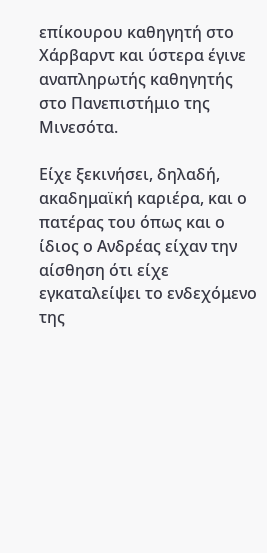επίκουρου καθηγητή στο Χάρβαρντ και ύστερα έγινε αναπληρωτής καθηγητής στο Πανεπιστήμιο της Μινεσότα.

Είχε ξεκινήσει, δηλαδή, ακαδημαϊκή καριέρα, και ο πατέρας του όπως και ο ίδιος ο Ανδρέας είχαν την αίσθηση ότι είχε εγκαταλείψει το ενδεχόμενο της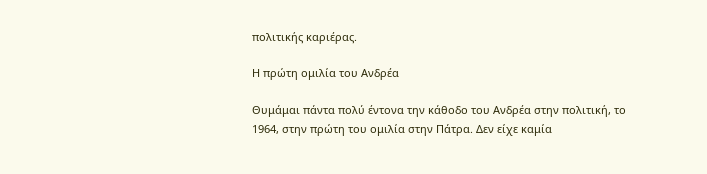πολιτικής καριέρας.

Η πρώτη ομιλία του Ανδρέα

Θυμάμαι πάντα πολύ έντονα την κάθοδο του Ανδρέα στην πολιτική, το 1964, στην πρώτη του ομιλία στην Πάτρα. Δεν είχε καμία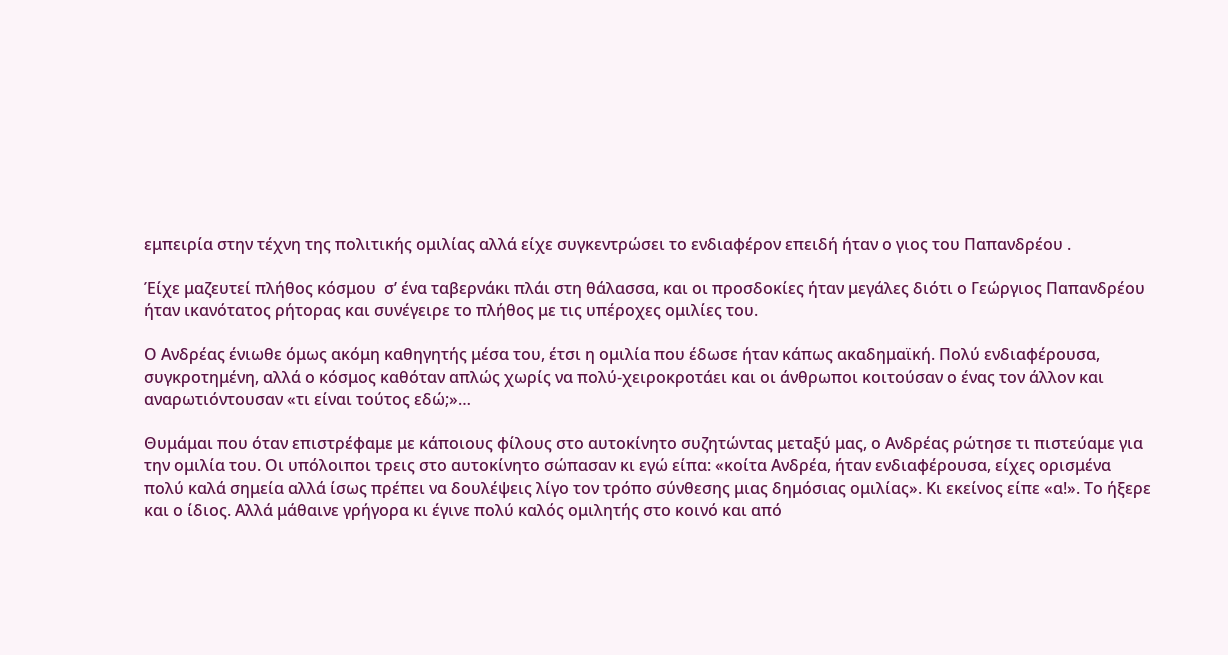εμπειρία στην τέχνη της πολιτικής ομιλίας αλλά είχε συγκεντρώσει το ενδιαφέρον επειδή ήταν ο γιος του Παπανδρέου .

Έίχε μαζευτεί πλήθος κόσμου  σ’ ένα ταβερνάκι πλάι στη θάλασσα, και οι προσδοκίες ήταν μεγάλες διότι ο Γεώργιος Παπανδρέου ήταν ικανότατος ρήτορας και συνέγειρε το πλήθος με τις υπέροχες ομιλίες του.

Ο Ανδρέας ένιωθε όμως ακόμη καθηγητής μέσα του, έτσι η ομιλία που έδωσε ήταν κάπως ακαδημαϊκή. Πολύ ενδιαφέρουσα, συγκροτημένη, αλλά ο κόσμος καθόταν απλώς χωρίς να πολύ-χειροκροτάει και οι άνθρωποι κοιτούσαν ο ένας τον άλλον και αναρωτιόντουσαν «τι είναι τούτος εδώ;»…

Θυμάμαι που όταν επιστρέφαμε με κάποιους φίλους στο αυτοκίνητο συζητώντας μεταξύ μας, ο Ανδρέας ρώτησε τι πιστεύαμε για την ομιλία του. Οι υπόλοιποι τρεις στο αυτοκίνητο σώπασαν κι εγώ είπα: «κοίτα Ανδρέα, ήταν ενδιαφέρουσα, είχες ορισμένα πολύ καλά σημεία αλλά ίσως πρέπει να δουλέψεις λίγο τον τρόπο σύνθεσης μιας δημόσιας ομιλίας». Κι εκείνος είπε «α!». Το ήξερε και ο ίδιος. Αλλά μάθαινε γρήγορα κι έγινε πολύ καλός ομιλητής στο κοινό και από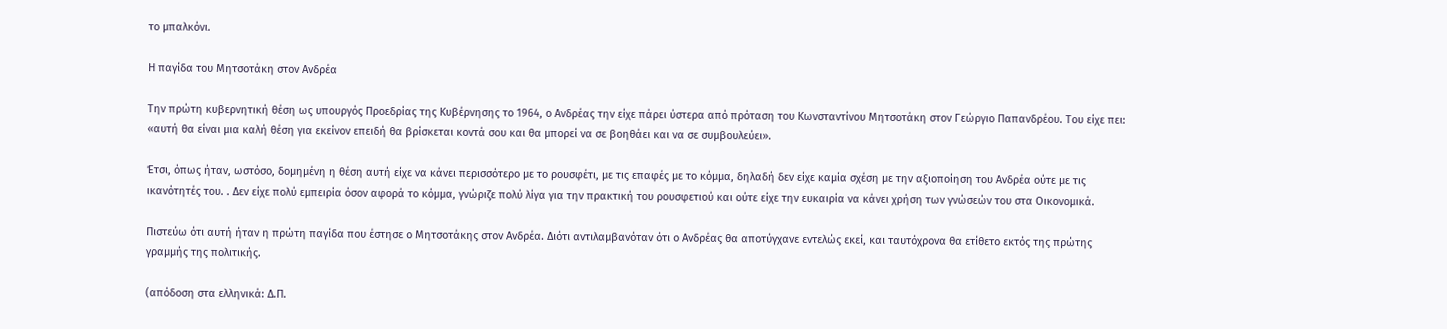το μπαλκόνι.

Η παγίδα του Μητσοτάκη στον Ανδρέα

Την πρώτη κυβερνητική θέση ως υπουργός Προεδρίας της Κυβέρνησης το 1964, ο Ανδρέας την είχε πάρει ύστερα από πρόταση του Κωνσταντίνου Μητσοτάκη στον Γεώργιο Παπανδρέου. Του είχε πει: «αυτή θα είναι μια καλή θέση για εκείνον επειδή θα βρίσκεται κοντά σου και θα μπορεί να σε βοηθάει και να σε συμβουλεύει».

Έτσι, όπως ήταν, ωστόσο, δομημένη η θέση αυτή είχε να κάνει περισσότερο με το ρουσφέτι, με τις επαφές με το κόμμα, δηλαδή δεν είχε καμία σχέση με την αξιοποίηση του Ανδρέα ούτε με τις ικανότητές του. . Δεν είχε πολύ εμπειρία όσον αφορά το κόμμα, γνώριζε πολύ λίγα για την πρακτική του ρουσφετιού και ούτε είχε την ευκαιρία να κάνει χρήση των γνώσεών του στα Οικονομικά.

Πιστεύω ότι αυτή ήταν η πρώτη παγίδα που έστησε ο Μητσοτάκης στον Ανδρέα. Διότι αντιλαμβανόταν ότι ο Ανδρέας θα αποτύγχανε εντελώς εκεί, και ταυτόχρονα θα ετίθετο εκτός της πρώτης γραμμής της πολιτικής.

(απόδοση στα ελληνικά: Δ.Π.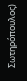Σωτηρόπουλος)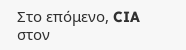Στο επόμενο, CIA στον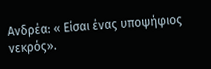Ανδρέα: « Είσαι ένας υποψήφιος νεκρός».